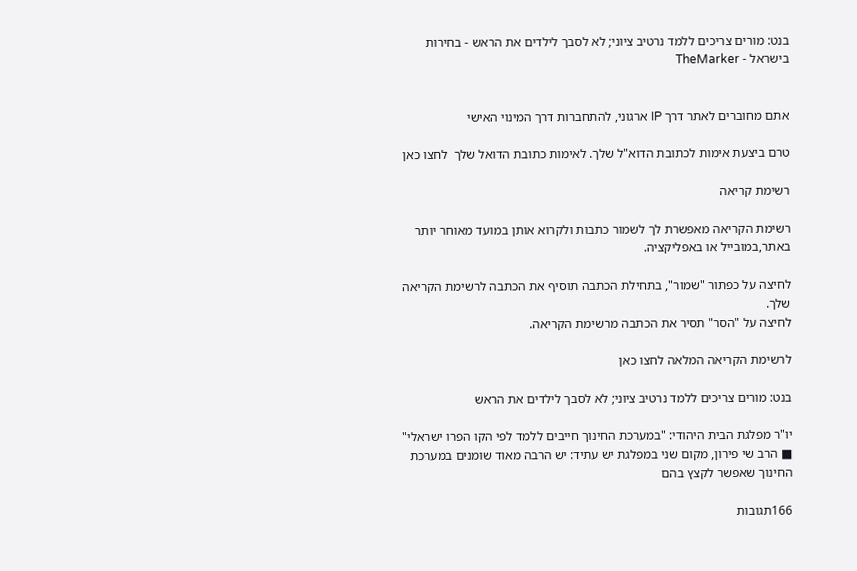בנט: מורים צריכים ללמד נרטיב ציוני; לא לסבך לילדים את הראש - בחירות בישראל - TheMarker


אתם מחוברים לאתר דרך IP ארגוני, להתחברות דרך המינוי האישי

טרם ביצעת אימות לכתובת הדוא"ל שלך. לאימות כתובת הדואל שלך  לחצו כאן

רשימת קריאה

רשימת הקריאה מאפשרת לך לשמור כתבות ולקרוא אותן במועד מאוחר יותר באתר,במובייל או באפליקציה.

לחיצה על כפתור "שמור", בתחילת הכתבה תוסיף את הכתבה לרשימת הקריאה שלך.
לחיצה על "הסר" תסיר את הכתבה מרשימת הקריאה.

לרשימת הקריאה המלאה לחצו כאן

בנט: מורים צריכים ללמד נרטיב ציוני; לא לסבך לילדים את הראש

יו"ר מפלגת הבית היהודי: "במערכת החינוך חייבים ללמד לפי הקו הפרו ישראלי" ■ הרב שי פירון, מקום שני במפלגת יש עתיד: יש הרבה מאוד שומנים במערכת החינוך שאפשר לקצץ בהם

166תגובות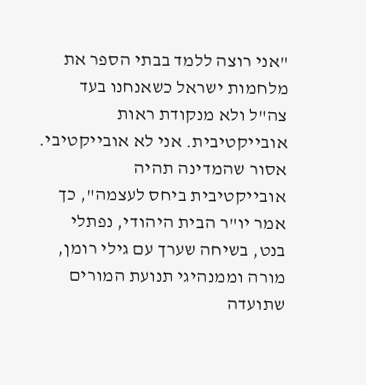"אני רוצה ללמד בבתי הספר את מלחמות ישראל כשאנחנו בעד צה"ל ולא מנקודת ראות אובייקטיבית. אני לא אובייקטיבי. אסור שהמדינה תהיה אובייקטיבית ביחס לעצמה", כך אמר יו"ר הבית היהודי, נפתלי בנט, בשיחה שערך עם גילי רומן, מורה וממנהיגי תנועת המורים שתועדה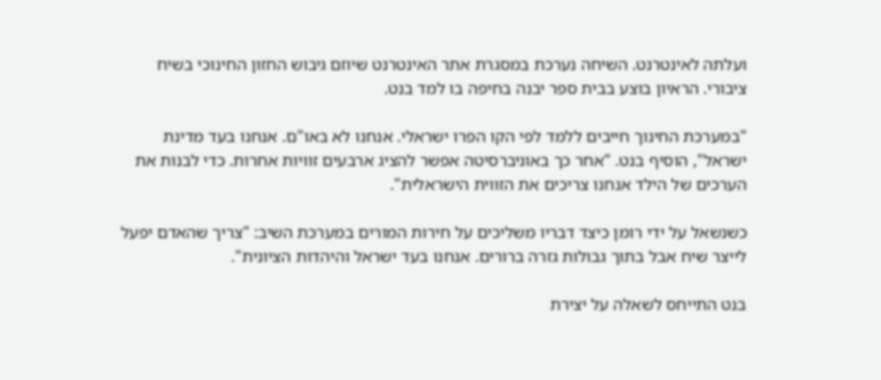ועלתה לאינטרנט. השיחה נערכת במסגרת אתר האינטרנט שיוזם גיבוש החזון החינוכי בשיח ציבורי. הראיון בוצע בבית ספר יבנה בחיפה בו למד בנט.

"במערכת החינוך חייבים ללמד לפי הקו הפרו ישראלי. אנחנו לא באו"ם. אנחנו בעד מדינת ישראל", הוסיף בנט. "אחר כך באוניברסיטה אפשר להציג ארבעים זוויות אחרות. כדי לבנות את הערכים של הילד אנחנו צריכים את הזווית הישראלית".

כשנשאל על ידי רומן כיצד דבריו משליכים על חירות המורים במערכת השיב: "צריך שהאדם יפעל לייצר שיח אבל בתוך גבולות גזרה ברורים. אנחנו בעד ישראל והיהדות הציונית".

בנט התייחס לשאלה על יצירת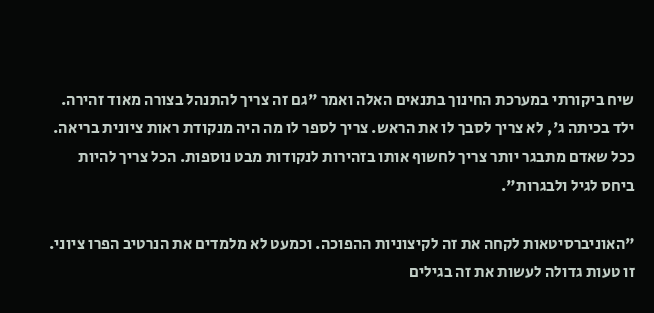שיח ביקורתי במערכת החינוך בתנאים האלה ואמר "גם זה צריך להתנהל בצורה מאוד זהירה. ילד בכיתה ג', לא צריך לסבך לו את הראש. צריך לספר לו מה היה מנקודת ראות ציונית בריאה. ככל שאדם מתבגר יותר צריך לחשוף אותו בזהירות לנקודות מבט נוספות. הכל צריך להיות ביחס לגיל ולבגרות".

"האוניברסיטאות לקחה את זה לקיצוניות ההפוכה. וכמעט לא מלמדים את הנרטיב הפרו ציוני. זו טעות גדולה לעשות את זה בגילים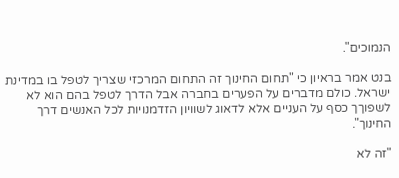הנמוכים".

בנט אמר בראיון כי "תחום החינוך זה התחום המרכזי שצריך לטפל בו במדינת ישראל. כולם מדברים על הפערים בחברה אבל הדרך לטפל בהם הוא לא לשפוךך כסף על העניים אלא לדאוג לשוויון הזדמנויות לכל האנשים דרך החינוך".

"זה לא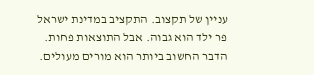עניין של תקצוב. התקציב במדינת ישראל פר ילד הוא גבוה. אבל התוצאות פחות. הדבר החשוב ביותר הוא מורים מעולים.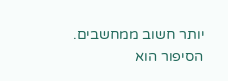יותר חשוב ממחשבים. הסיפור הוא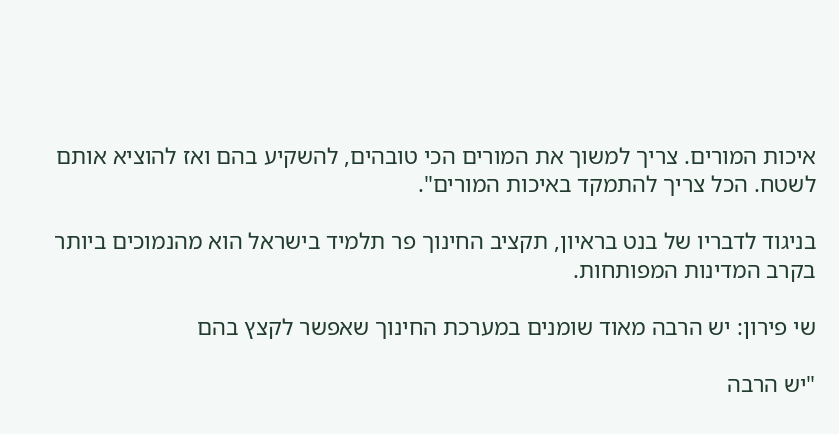איכות המורים. צריך למשוך את המורים הכי טובהים, להשקיע בהם ואז להוציא אותם לשטח. הכל צריך להתמקד באיכות המורים".

בניגוד לדבריו של בנט בראיון, תקציב החינוך פר תלמיד בישראל הוא מהנמוכים ביותר בקרב המדינות המפותחות.

שי פירון: יש הרבה מאוד שומנים במערכת החינוך שאפשר לקצץ בהם

"יש הרבה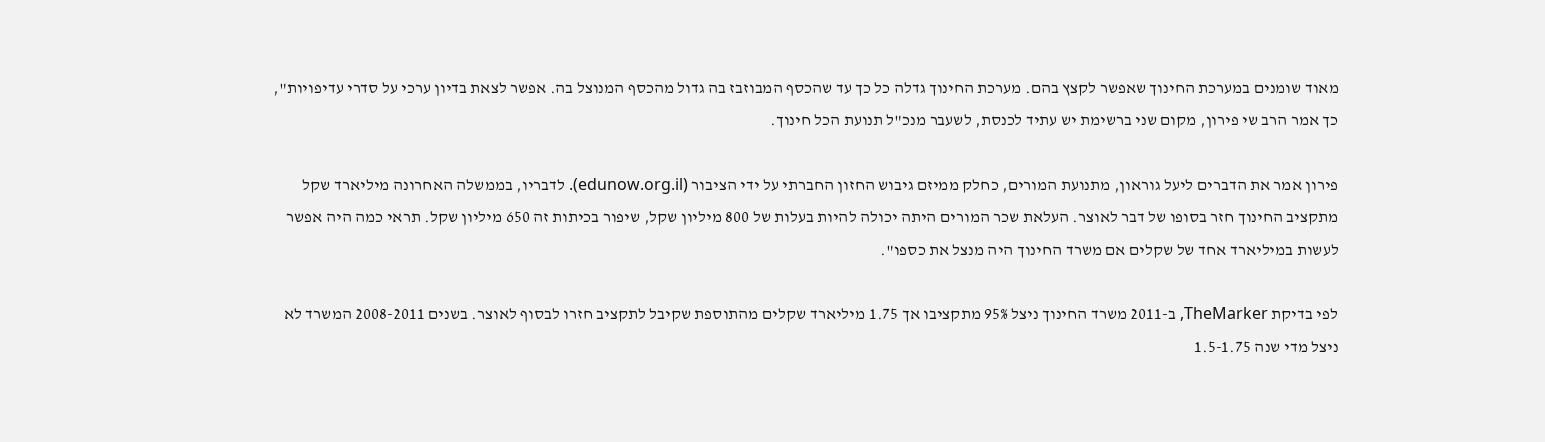מאוד שומנים במערכת החינוך שאפשר לקצץ בהם. מערכת החינוך גדלה כל כך עד שהכסף המבוזבז בה גדול מהכסף המנוצל בה. אפשר לצאת בדיון ערכי על סדרי עדיפויות", כך אמר הרב שי פירון, מקום שני ברשימת יש עתיד לכנסת, לשעבר מנכ"ל תנועת הכל חינוך.

פירון אמר את הדברים ליעל גוראון, מתנועת המורים, כחלק ממיזם גיבוש החזון החברתי על ידי הציבור (edunow.org.il). לדבריו, בממשלה האחרונה מיליארד שקל מתקציב החינוך חזר בסופו של דבר לאוצר. העלאת שכר המורים היתה יכולה להיות בעלות של 800 מיליון שקל, שיפור בכיתות זה 650 מיליון שקל. תראי כמה היה אפשר לעשות במיליארד אחד של שקלים אם משרד החינוך היה מנצל את כספו".

לפי בדיקת TheMarker, ב-2011 משרד החינוך ניצל 95% מתקציבו אך 1.75 מיליארד שקלים מהתוספת שקיבל לתקציב חזרו לבסוף לאוצר. בשנים 2008-2011 המשרד לא ניצל מדי שנה 1.5-1.75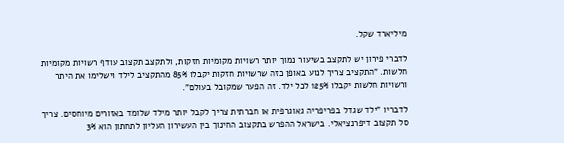מיליארד שקל.

לדברי פירון יש לתקצב בשיעור נמוך יותר רשויות מקומיות חזקות, ולתקצב תקצוב עודף רשויות מקומיות חלשות. "התקציב צריך לנוע באופן כזה שרשויות חזקות יקבלו 85% מהתקציב לילד וישלימו את היתר ורשויות חלשות יקבלו 125% לכל ילד. זה הפער שמקובל בעולם".

לדבריו "ילד שגדל בפריפריה גאוגרפית או חברתית צריך לקבל יותר מילד שלומד באזורים מיוחסים. צריך סל תקצוב דיפרנציאלי. בישראל ההפרש בתקצוב החינוך בין העשירון העליון לתחתון הוא 3%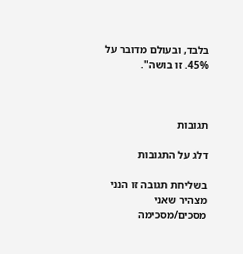בלבד, ובעולם מדובר על 45%. זו בושה".



תגובות

דלג על התגובות

בשליחת תגובה זו הנני מצהיר שאני מסכים/מסכימה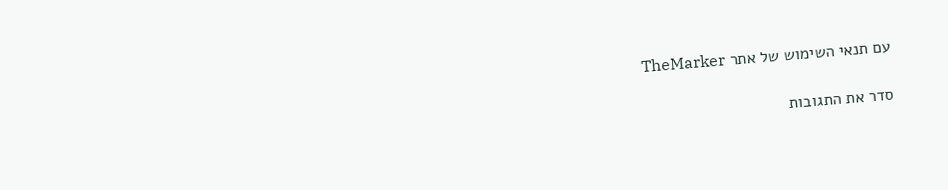עם תנאי השימוש של אתר TheMarker

סדר את התגובות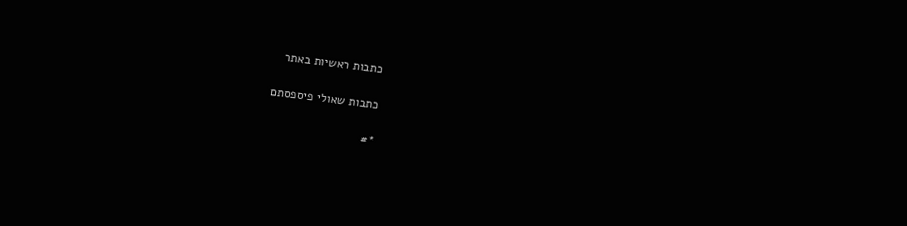כתבות ראשיות באתר

כתבות שאולי פיספסתם

*#